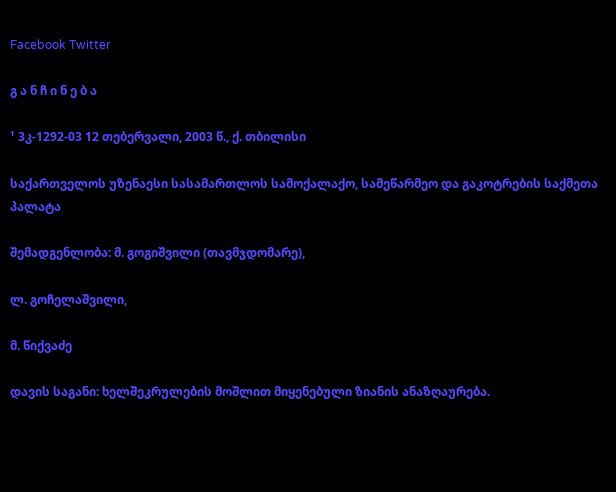Facebook Twitter

გ ა ნ ჩ ი ნ ე ბ ა

¹ 3კ-1292-03 12 თებერვალი, 2003 წ., ქ. თბილისი

საქართველოს უზენაესი სასამართლოს სამოქალაქო, სამეწარმეო და გაკოტრების საქმეთა პალატა

შემადგენლობა: მ. გოგიშვილი (თავმჯდომარე),

ლ. გოჩელაშვილი,

მ. წიქვაძე

დავის საგანი: ხელშეკრულების მოშლით მიყენებული ზიანის ანაზღაურება.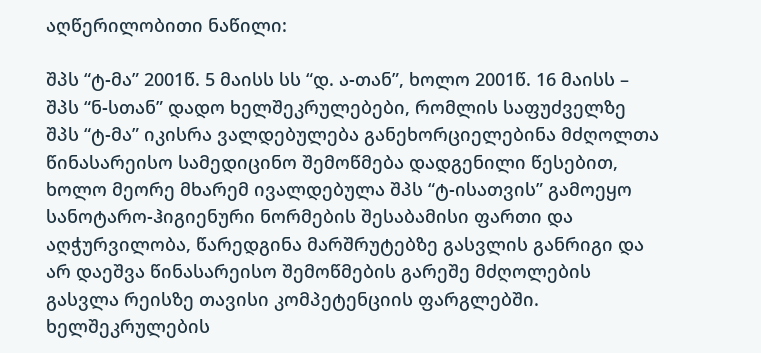აღწერილობითი ნაწილი:

შპს “ტ-მა” 2001წ. 5 მაისს სს “დ. ა-თან”, ხოლო 2001წ. 16 მაისს – შპს “ნ-სთან” დადო ხელშეკრულებები, რომლის საფუძველზე შპს “ტ-მა” იკისრა ვალდებულება განეხორციელებინა მძღოლთა წინასარეისო სამედიცინო შემოწმება დადგენილი წესებით, ხოლო მეორე მხარემ ივალდებულა შპს “ტ-ისათვის” გამოეყო სანოტარო-ჰიგიენური ნორმების შესაბამისი ფართი და აღჭურვილობა, წარედგინა მარშრუტებზე გასვლის განრიგი და არ დაეშვა წინასარეისო შემოწმების გარეშე მძღოლების გასვლა რეისზე თავისი კომპეტენციის ფარგლებში. ხელშეკრულების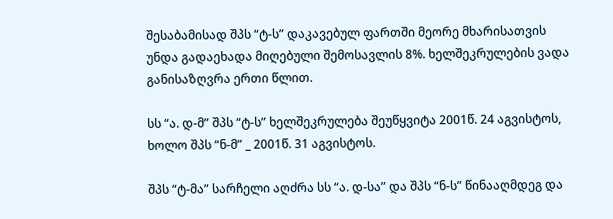შესაბამისად შპს “ტ-ს” დაკავებულ ფართში მეორე მხარისათვის უნდა გადაეხადა მიღებული შემოსავლის 8%. ხელშეკრულების ვადა განისაზღვრა ერთი წლით.

სს “ა. დ-მ” შპს “ტ-ს” ხელშეკრულება შეუწყვიტა 2001წ. 24 აგვისტოს, ხოლო შპს “ნ-მ” _ 2001წ. 31 აგვისტოს.

შპს “ტ-მა” სარჩელი აღძრა სს “ა. დ-სა” და შპს “ნ-ს” წინააღმდეგ და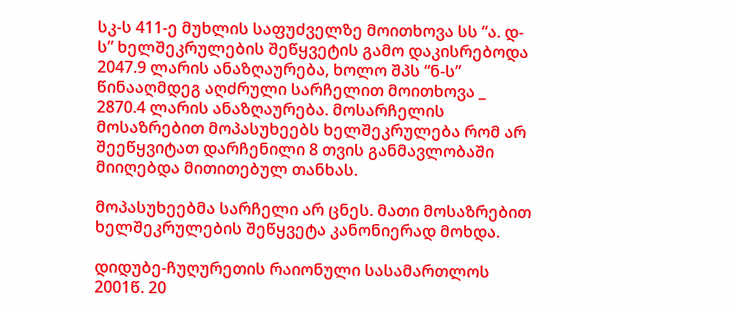სკ-ს 411-ე მუხლის საფუძველზე მოითხოვა სს “ა. დ-ს” ხელშეკრულების შეწყვეტის გამო დაკისრებოდა 2047.9 ლარის ანაზღაურება, ხოლო შპს “ნ-ს” წინააღმდეგ აღძრული სარჩელით მოითხოვა _ 2870.4 ლარის ანაზღაურება. მოსარჩელის მოსაზრებით მოპასუხეებს ხელშეკრულება რომ არ შეეწყვიტათ დარჩენილი 8 თვის განმავლობაში მიიღებდა მითითებულ თანხას.

მოპასუხეებმა სარჩელი არ ცნეს. მათი მოსაზრებით ხელშეკრულების შეწყვეტა კანონიერად მოხდა.

დიდუბე-ჩუღურეთის რაიონული სასამართლოს 2001წ. 20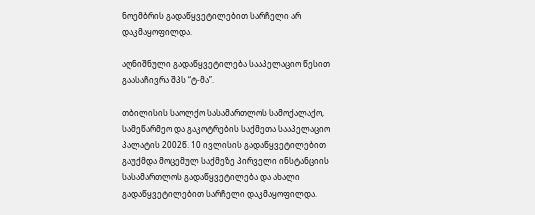ნოემბრის გადაწყვეტილებით სარჩელი არ დაკმაყოფილდა.

აღნიშნული გადაწყვეტილება სააპელაციო წესით გაასაჩივრა შპს “ტ-მა”.

თბილისის საოლქო სასამართლოს სამოქალაქო, სამეწარმეო და გაკოტრების საქმეთა სააპელაციო პალატის 2002წ. 10 ივლისის გადაწყვეტილებით გაუქმდა მოცემულ საქმეზე პირველი ინსტანციის სასამართლოს გადაწყვეტილება და ახალი გადაწყვეტილებით სარჩელი დაკმაყოფილდა.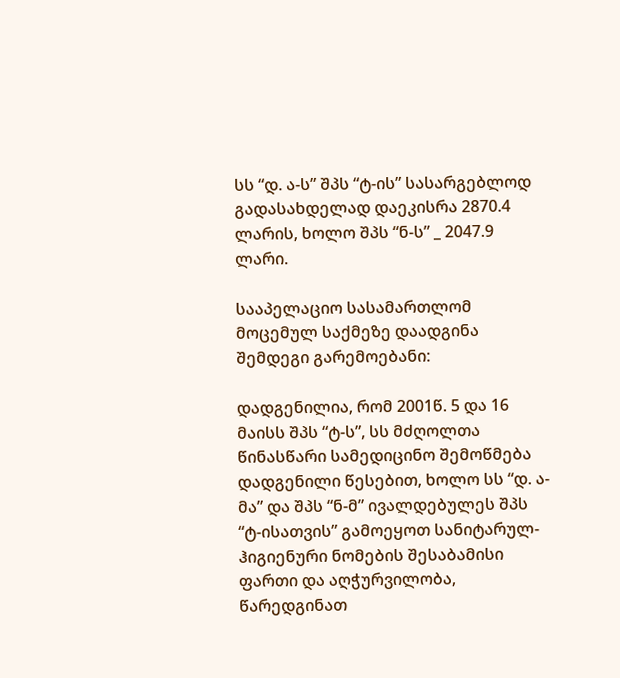სს “დ. ა-ს” შპს “ტ-ის” სასარგებლოდ გადასახდელად დაეკისრა 2870.4 ლარის, ხოლო შპს “ნ-ს” _ 2047.9 ლარი.

სააპელაციო სასამართლომ მოცემულ საქმეზე დაადგინა შემდეგი გარემოებანი:

დადგენილია, რომ 2001წ. 5 და 16 მაისს შპს “ტ-ს”, სს მძღოლთა წინასწარი სამედიცინო შემოწმება დადგენილი წესებით, ხოლო სს “დ. ა-მა” და შპს “ნ-მ” ივალდებულეს შპს “ტ-ისათვის” გამოეყოთ სანიტარულ-ჰიგიენური ნომების შესაბამისი ფართი და აღჭურვილობა, წარედგინათ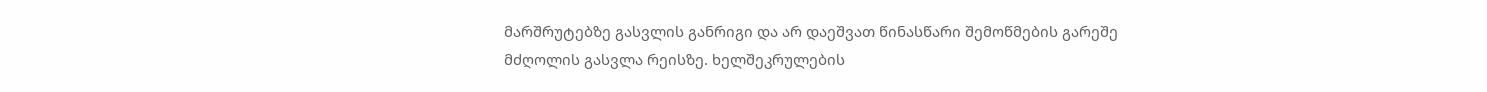მარშრუტებზე გასვლის განრიგი და არ დაეშვათ წინასწარი შემოწმების გარეშე მძღოლის გასვლა რეისზე. ხელშეკრულების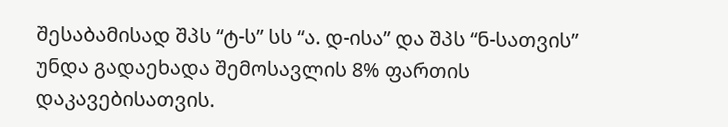შესაბამისად შპს “ტ-ს” სს “ა. დ-ისა” და შპს “ნ-სათვის” უნდა გადაეხადა შემოსავლის 8% ფართის დაკავებისათვის.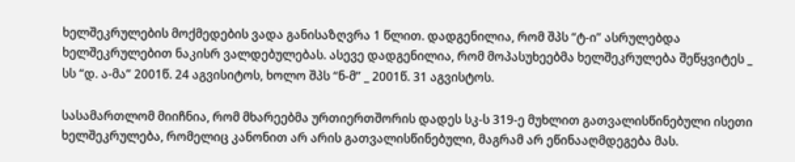ხელშეკრულების მოქმედების ვადა განისაზღვრა 1 წლით. დადგენილია, რომ შპს “ტ-ი” ასრულებდა ხელშეკრულებით ნაკისრ ვალდებულებას. ასევე დადგენილია, რომ მოპასუხეებმა ხელშეკრულება შეწყვიტეს _ სს “დ. ა-მა” 2001წ. 24 აგვისიტოს, ხოლო შპს “ნ-მ” _ 2001წ. 31 აგვისტოს.

სასამართლომ მიიჩნია, რომ მხარეებმა ურთიერთშორის დადეს სკ-ს 319-ე მუხლით გათვალისწინებული ისეთი ხელშეკრულება, რომელიც კანონით არ არის გათვალისწინებული, მაგრამ არ ეწინააღმდეგება მას.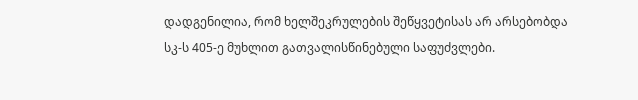დადგენილია, რომ ხელშეკრულების შეწყვეტისას არ არსებობდა სკ-ს 405-ე მუხლით გათვალისწინებული საფუძვლები.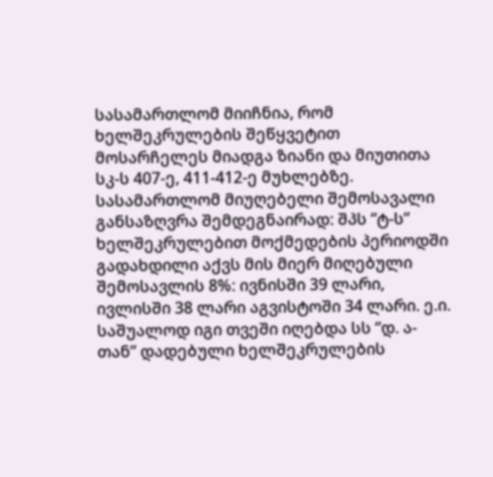სასამართლომ მიიჩნია, რომ ხელშეკრულების შეწყვეტით მოსარჩელეს მიადგა ზიანი და მიუთითა სკ-ს 407-ე, 411-412-ე მუხლებზე. სასამართლომ მიუღებელი შემოსავალი განსაზღვრა შემდეგნაირად: შპს “ტ-ს” ხელშეკრულებით მოქმედების პერიოდში გადახდილი აქვს მის მიერ მიღებული შემოსავლის 8%: ივნისში 39 ლარი, ივლისში 38 ლარი აგვისტოში 34 ლარი. ე.ი. საშუალოდ იგი თვეში იღებდა სს “დ. ა-თან” დადებული ხელშეკრულების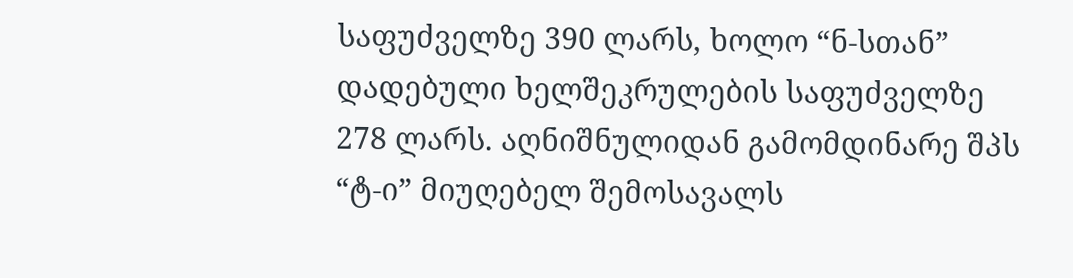საფუძველზე 390 ლარს, ხოლო “ნ-სთან” დადებული ხელშეკრულების საფუძველზე 278 ლარს. აღნიშნულიდან გამომდინარე შპს “ტ-ი” მიუღებელ შემოსავალს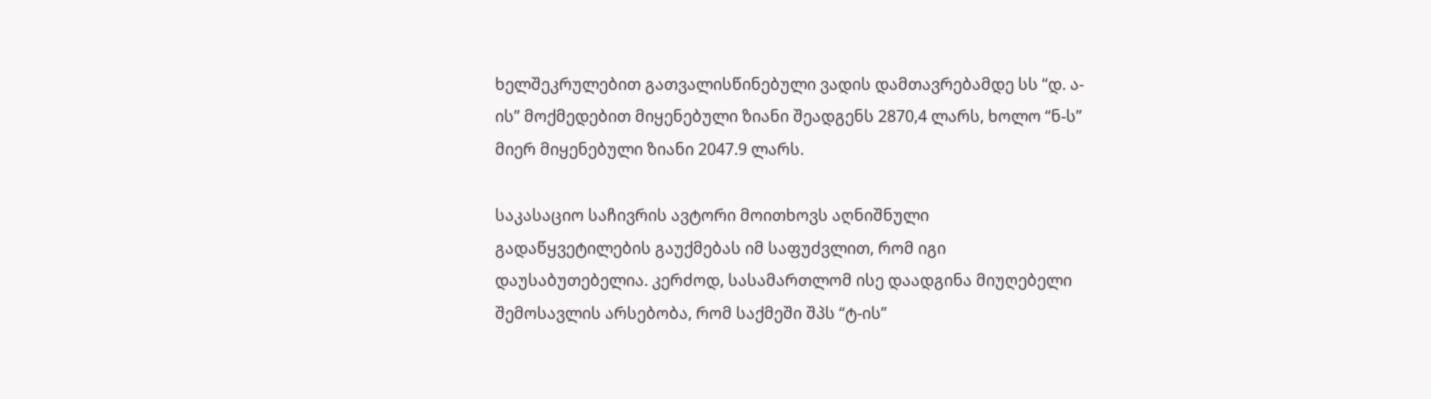ხელშეკრულებით გათვალისწინებული ვადის დამთავრებამდე სს “დ. ა-ის” მოქმედებით მიყენებული ზიანი შეადგენს 2870,4 ლარს, ხოლო “ნ-ს” მიერ მიყენებული ზიანი 2047.9 ლარს.

საკასაციო საჩივრის ავტორი მოითხოვს აღნიშნული გადაწყვეტილების გაუქმებას იმ საფუძვლით, რომ იგი დაუსაბუთებელია. კერძოდ, სასამართლომ ისე დაადგინა მიუღებელი შემოსავლის არსებობა, რომ საქმეში შპს “ტ-ის”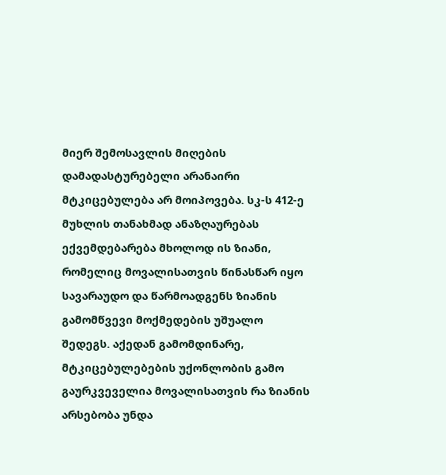მიერ შემოსავლის მიღების დამადასტურებელი არანაირი მტკიცებულება არ მოიპოვება. სკ-ს 412-ე მუხლის თანახმად ანაზღაურებას ექვემდებარება მხოლოდ ის ზიანი, რომელიც მოვალისათვის წინასწარ იყო სავარაუდო და წარმოადგენს ზიანის გამომწვევი მოქმედების უშუალო შედეგს. აქედან გამომდინარე, მტკიცებულებების უქონლობის გამო გაურკვეველია მოვალისათვის რა ზიანის არსებობა უნდა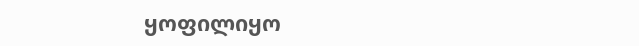ყოფილიყო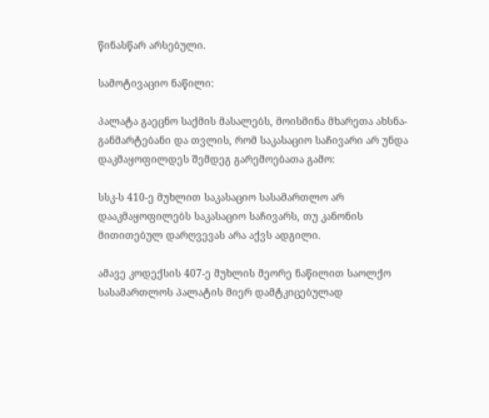წინასწარ არსებული.

სამოტივაციო ნაწილი:

პალატა გაეცნო საქმის მასალებს, მოისმინა მხარეთა ახსნა-განმარტებანი და თვლის, რომ საკასაციო საჩივარი არ უნდა დაკმაყოფილდეს შემდეგ გარემოებათა გამო:

სსკ-ს 410-ე მუხლით საკასაციო სასამართლო არ დააკმაყოფილებს საკასაციო საჩივარს, თუ კანონის მითითებულ დარღვევას არა აქვს ადგილი.

ამავე კოდექსის 407-ე მუხლის მეორე ნაწილით საოლქო სასამართლოს პალატის მიერ დამტკიცებულად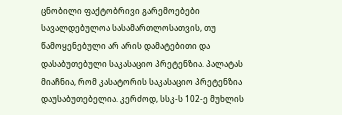ცნობილი ფაქტობრივი გარემოებები სავალდებულოა სასამართლოსათვის, თუ წამოყენებული არ არის დამატებითი და დასაბუთებული საკასაციო პრეტენზია. პალატას მიაჩნია, რომ კასატორის საკასაციო პრეტენზია დაუსაბუთებელია. კერძოდ, სსკ-ს 102-ე მუხლის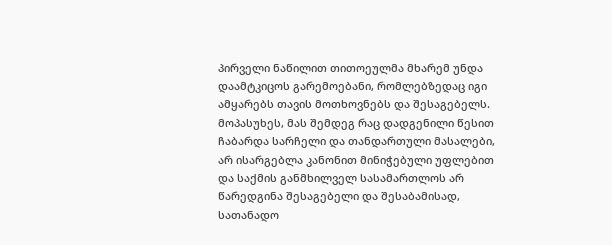პირველი ნაწილით თითოეულმა მხარემ უნდა დაამტკიცოს გარემოებანი, რომლებზედაც იგი ამყარებს თავის მოთხოვნებს და შესაგებელს. მოპასუხეს, მას შემდეგ რაც დადგენილი წესით ჩაბარდა სარჩელი და თანდართული მასალები, არ ისარგებლა კანონით მინიჭებული უფლებით და საქმის განმხილველ სასამართლოს არ წარედგინა შესაგებელი და შესაბამისად, სათანადო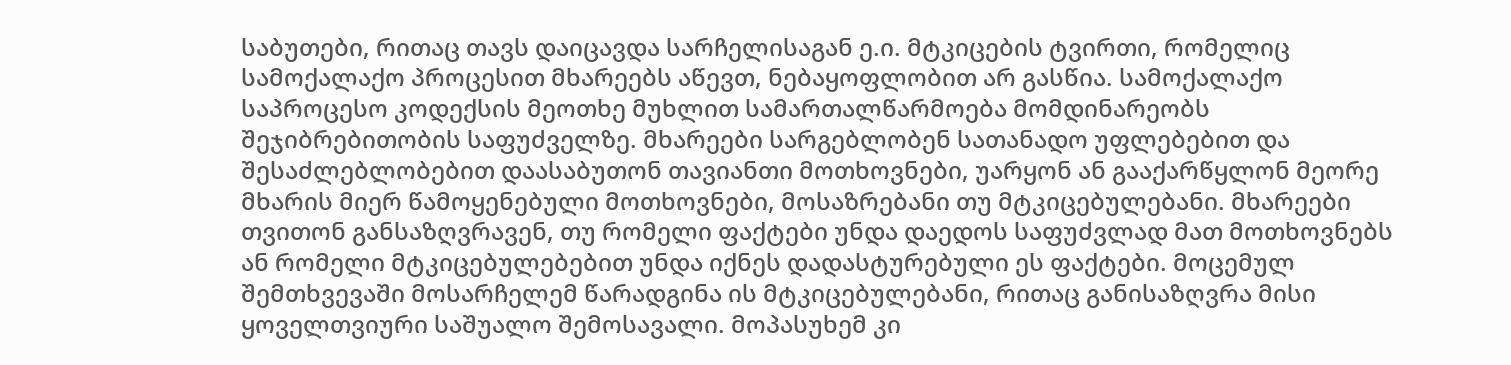საბუთები, რითაც თავს დაიცავდა სარჩელისაგან ე.ი. მტკიცების ტვირთი, რომელიც სამოქალაქო პროცესით მხარეებს აწევთ, ნებაყოფლობით არ გასწია. სამოქალაქო საპროცესო კოდექსის მეოთხე მუხლით სამართალწარმოება მომდინარეობს შეჯიბრებითობის საფუძველზე. მხარეები სარგებლობენ სათანადო უფლებებით და შესაძლებლობებით დაასაბუთონ თავიანთი მოთხოვნები, უარყონ ან გააქარწყლონ მეორე მხარის მიერ წამოყენებული მოთხოვნები, მოსაზრებანი თუ მტკიცებულებანი. მხარეები თვითონ განსაზღვრავენ, თუ რომელი ფაქტები უნდა დაედოს საფუძვლად მათ მოთხოვნებს ან რომელი მტკიცებულებებით უნდა იქნეს დადასტურებული ეს ფაქტები. მოცემულ შემთხვევაში მოსარჩელემ წარადგინა ის მტკიცებულებანი, რითაც განისაზღვრა მისი ყოველთვიური საშუალო შემოსავალი. მოპასუხემ კი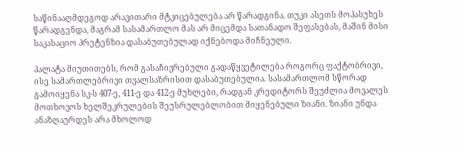საწინააღმდეგოდ არავითარი მტკიცებულება არ წარადგინა. თუკი ასეთს მოპასუხეს წარადგენდა, მაგრამ სასამართლო მას არ მიცემდა სათანადო შეფასებას, მაშინ მისი საკასაციო პრეტენზია დასაბუთებულად იქნებოდა მიჩნეული.

პალატა მიუთითებს, რომ გასაჩივრებული გადაწყვეტილება როგორც ფაქტობრივი, ისე სამართლებრივი თვალსაზრისით დასაბუთებულია. სასამართლომ სწორად გამოიყენა სკ-ს 407-ე, 411-ე და 412-ე მუხლები, რადგან კრედიტორს შეუძლია მოვალეს მოთხოვოს ხელშეკრულების შეუსრულებლობით მიყენებული ზიანი. ზიანი უნდა ანაზღაურდეს არა მხოლოდ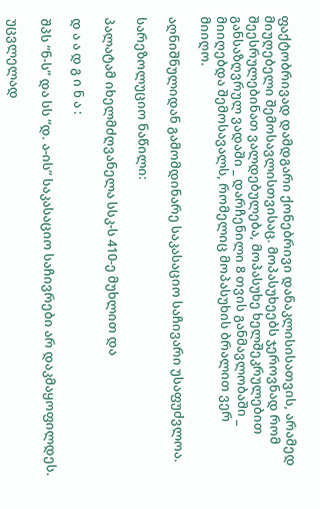ფაქტობრივად დამდგარი ქონებრივი დანაკლისისათვის, არამედ მიუღებელი შემოსავლისთვისაც. მოპასუხეებს ჯეროვნად რომ შეესრულებინათ ვალდებულება, მოპასუხე ხელშეკრულებით განსაზღვრულ ვადაში _ დარჩენილი 8 თვის განმავლობაში _ მიიღებდა შემოსავალს, რომელიც მოპასუხის ბრალით ვერ მიიღო.

აღნიშნულიდან გამომდინარე საკასაციო საჩივარი უსაფუძვლოა.

სარეზოლუციო ნაწილი:

პალატამ იხელმძღვანელა სსკ-ს 410-ე მუხლით და

დ ა ა დ გ ი ნ ა :

შპს “ნ-ს” და სს “დ. ა-ის” საკასაციო საჩივრები არ დაკმაყოფილდეს.

უცვლელად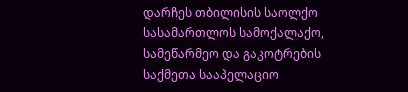დარჩეს თბილისის საოლქო სასამართლოს სამოქალაქო, სამეწარმეო და გაკოტრების საქმეთა სააპელაციო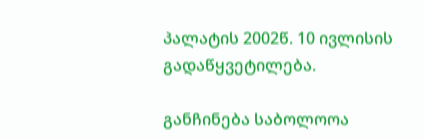პალატის 2002წ. 10 ივლისის გადაწყვეტილება.

განჩინება საბოლოოა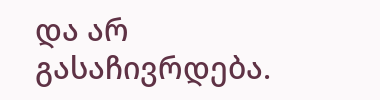და არ გასაჩივრდება.